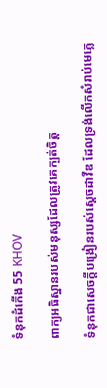ទំនុក‌ដំកើង 55 KHOV

ពាក្យអធិស្ឋានរបស់មនុស្សដែលត្រូវគេក្បត់ចិត្ត

ទំនុកជាសេចក្ដីបង្រៀនរបស់ស្តេចដាវីឌ ដែលទ្រង់លើកសំរាប់មេភ្លេ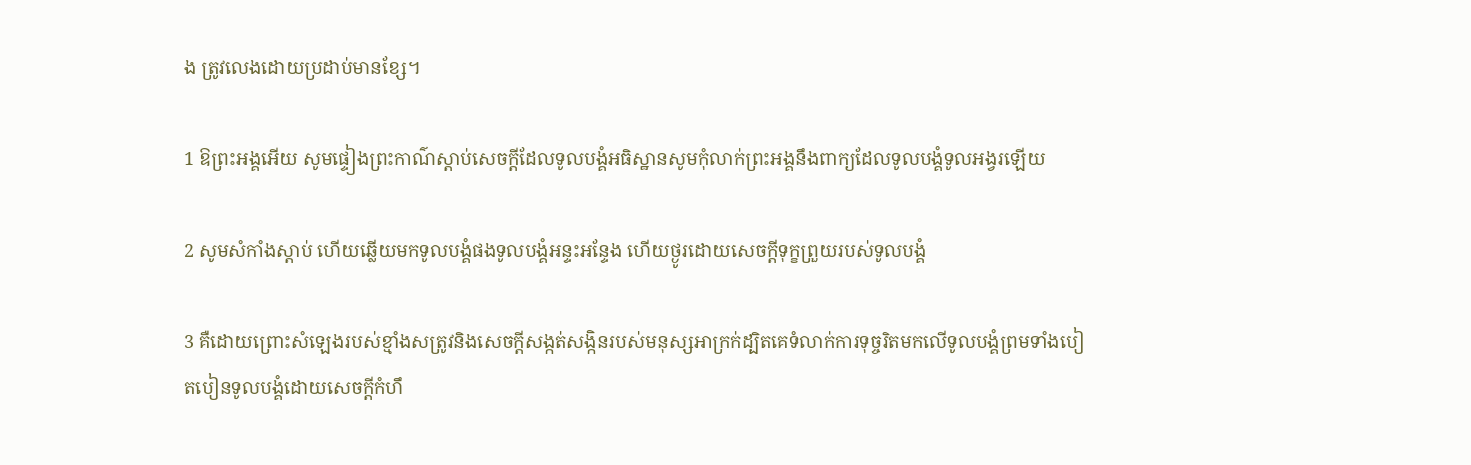ង ត្រូវលេងដោយប្រដាប់មានខ្សែ។

1 ឱព្រះ‌អង្គអើយ សូមផ្ទៀងព្រះ‌កាណ៌ស្តាប់សេចក្ដីដែលទូល‌បង្គំអធិស្ឋានសូមកុំលាក់ព្រះ‌អង្គនឹងពាក្យដែលទូល‌បង្គំទូល‌អង្វរឡើយ

2 សូមសំកាំងស្តាប់ ហើយឆ្លើយមកទូល‌បង្គំផងទូល‌បង្គំអន្ទះ‌អន្ទែង ហើយថ្ងូរដោយសេចក្ដីទុក្ខព្រួយរបស់ទូល‌បង្គំ

3 គឺដោយព្រោះសំឡេងរបស់ខ្មាំងសត្រូវនិងសេចក្ដីសង្កត់‌សង្កិនរបស់មនុស្សអាក្រក់ដ្បិតគេទំលាក់ការទុច្ចរិតមកលើទូល‌បង្គំព្រមទាំងបៀត‌បៀនទូល‌បង្គំដោយសេចក្ដីកំហឹ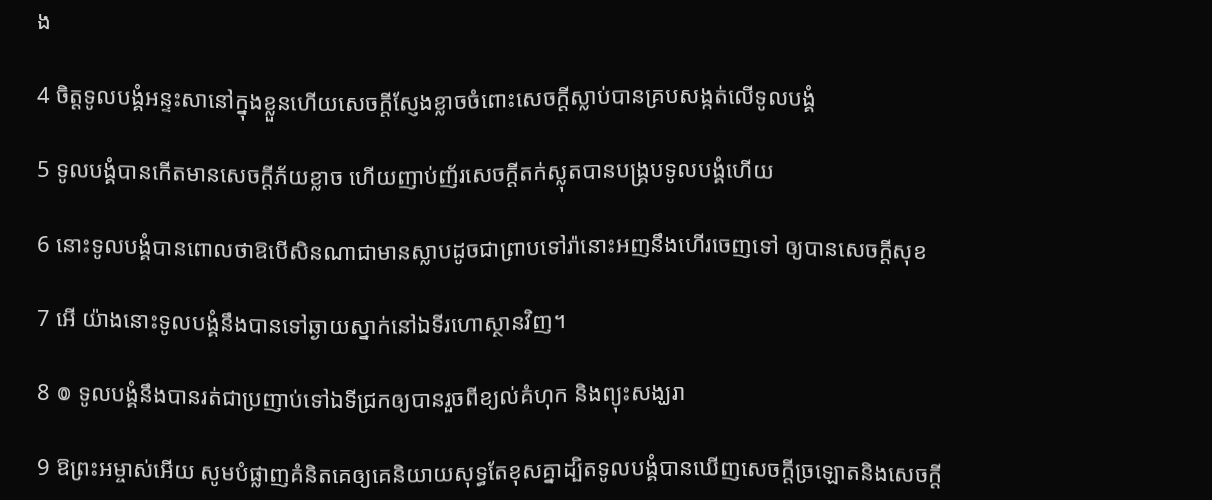ង

4 ចិត្តទូល‌បង្គំអន្ទះ‌សានៅក្នុងខ្លួនហើយសេចក្ដីស្ញែងខ្លាចចំពោះសេចក្ដីស្លាប់បានគ្របសង្កត់លើទូល‌បង្គំ

5 ទូល‌បង្គំបានកើតមានសេចក្ដីភ័យខ្លាច ហើយញាប់‌ញ័រសេចក្ដីតក់‌ស្លុតបានបង្គ្របទូល‌បង្គំហើយ

6 នោះទូល‌បង្គំបានពោលថាឱបើសិនណាជាមានស្លាបដូចជាព្រាបទៅរ៉ានោះអញនឹងហើរចេញទៅ ឲ្យបានសេចក្ដីសុខ

7 អើ យ៉ាងនោះទូល‌បង្គំនឹងបានទៅឆ្ងាយស្នាក់នៅឯទីរហោ‌ស្ថានវិញ។

8 ៙ ទូល‌បង្គំនឹងបានរត់ជាប្រញាប់ទៅឯទីជ្រកឲ្យបានរួចពីខ្យល់គំហុក និងព្យុះសង្ឃរា

9 ឱព្រះ‌អម្ចាស់អើយ សូមបំផ្លាញគំនិតគេឲ្យគេនិយាយសុទ្ធតែខុសគ្នាដ្បិតទូល‌បង្គំបានឃើញសេចក្ដីច្រឡោតនិងសេចក្ដី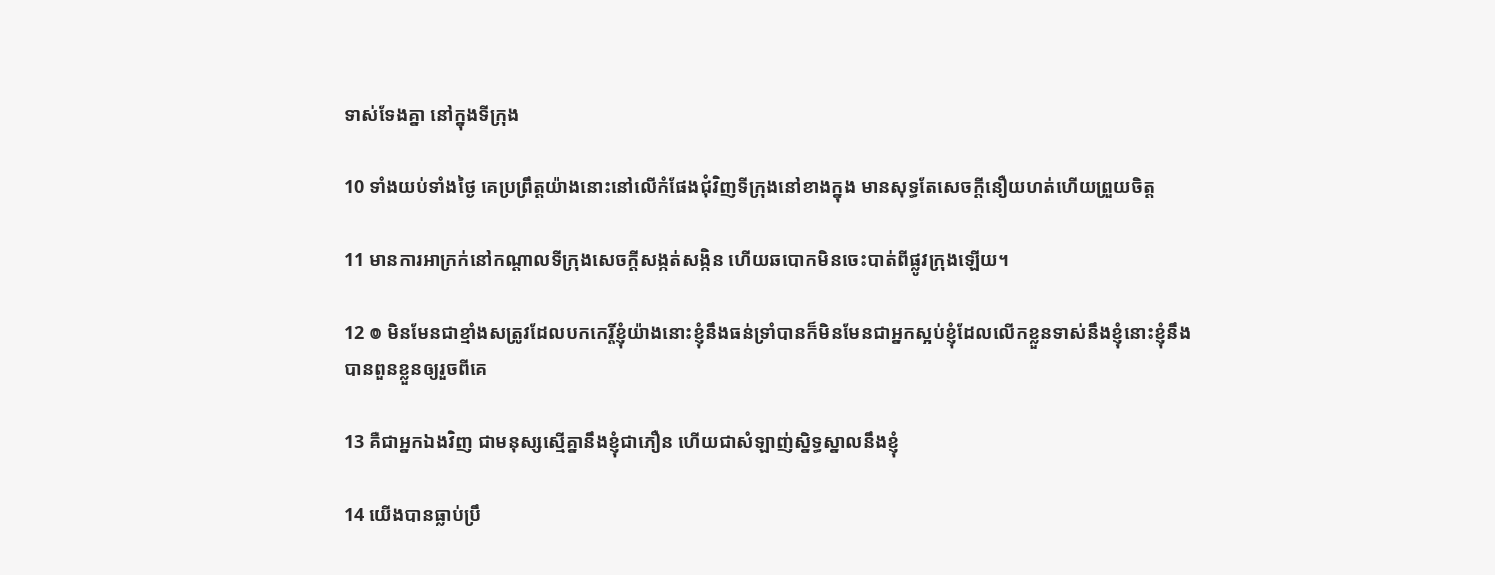ទាស់‌ទែងគ្នា នៅក្នុងទីក្រុង

10 ទាំងយប់ទាំងថ្ងៃ គេប្រព្រឹត្តយ៉ាងនោះនៅលើកំផែងជុំវិញទីក្រុងនៅខាងក្នុង មានសុទ្ធតែសេចក្ដីនឿយ‌ហត់ហើយព្រួយចិត្ត

11 មានការអាក្រក់នៅកណ្តាលទីក្រុងសេចក្ដីសង្កត់‌សង្កិន ហើយឆ‌បោកមិនចេះបាត់ពីផ្លូវក្រុងឡើយ។

12 ៙ មិនមែនជាខ្មាំងសត្រូវដែលបកកេរ្តិ៍ខ្ញុំយ៉ាងនោះខ្ញុំនឹងធន់‌ទ្រាំបានក៏មិនមែនជាអ្នកស្អប់ខ្ញុំដែលលើកខ្លួនទាស់នឹងខ្ញុំនោះខ្ញុំនឹងបានពួនខ្លួនឲ្យរួចពីគេ

13 គឺជាអ្នកឯងវិញ ជាមនុស្សស្មើគ្នានឹងខ្ញុំជាភឿន ហើយជាសំឡាញ់ស្និទ្ធ‌ស្នាលនឹងខ្ញុំ

14 យើងបានធ្លាប់ប្រឹ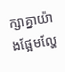ក្សាគ្នាយ៉ាងផ្អែម‌ល្ហែ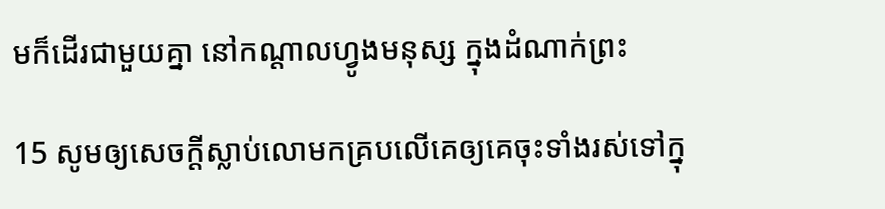មក៏ដើរជាមួយគ្នា នៅកណ្តាលហ្វូងមនុស្ស ក្នុងដំណាក់ព្រះ

15 សូមឲ្យសេចក្ដីស្លាប់លោមកគ្របលើគេឲ្យគេចុះទាំងរស់ទៅក្នុ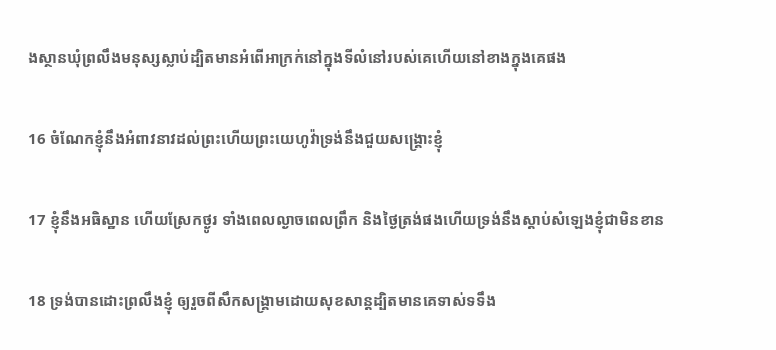ងស្ថានឃុំព្រលឹងមនុស្សស្លាប់ដ្បិតមានអំពើអាក្រក់នៅក្នុងទីលំនៅរបស់គេហើយនៅខាងក្នុងគេផង

16 ចំណែកខ្ញុំនឹងអំពាវ‌នាវដល់ព្រះហើយព្រះ‌យេហូវ៉ាទ្រង់នឹងជួយសង្គ្រោះខ្ញុំ

17 ខ្ញុំនឹងអធិស្ឋាន ហើយស្រែកថ្ងូរ ទាំងពេលល្ងាចពេលព្រឹក និងថ្ងៃត្រង់ផងហើយទ្រង់នឹងស្តាប់សំឡេងខ្ញុំជាមិនខាន

18 ទ្រង់បានដោះព្រលឹងខ្ញុំ ឲ្យរួចពីសឹកសង្គ្រាមដោយសុខ‌សាន្តដ្បិតមានគេទាស់ទទឹង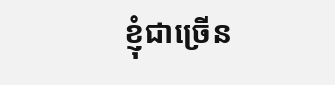ខ្ញុំជាច្រើន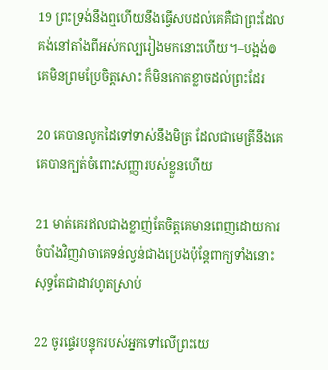19 ព្រះទ្រង់នឹងឮហើយនឹងធ្វើសបដល់គេគឺជាព្រះដែលគង់នៅតាំងពីអស់កល្បរៀងមកនោះហើយ។–បង្អង់៙ គេមិនព្រមប្រែចិត្តសោះ ក៏មិនកោត‌ខ្លាចដល់ព្រះដែរ

20 គេបានលូកដៃទៅទាស់នឹងមិត្រ ដែលជាមេត្រីនឹងគេគេបានក្បត់ចំពោះសញ្ញារបស់ខ្លួនហើយ

21 មាត់គេរឥលជាងខ្លាញ់តែចិត្តគេមានពេញដោយការចំបាំងវិញវាចាគេទន់‌ល្វន់ជាងប្រេងប៉ុន្តែពាក្យទាំងនោះសុទ្ធតែជាដាវហូតស្រាប់

22 ចូរផ្ទេរបន្ទុករបស់អ្នកទៅលើព្រះ‌យេ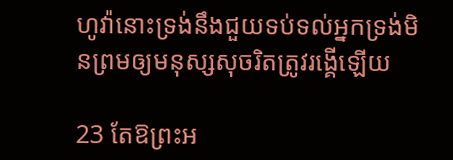ហូវ៉ានោះទ្រង់នឹងជួយទប់‌ទល់អ្នកទ្រង់មិនព្រមឲ្យមនុស្សសុចរិតត្រូវរង្គើឡើយ

23 តែឱព្រះ‌អ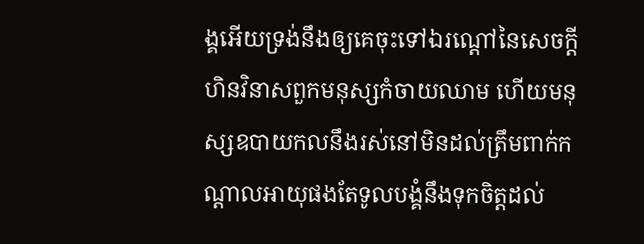ង្គអើយទ្រង់នឹងឲ្យគេចុះទៅឯរណ្តៅនៃសេចក្ដីហិន‌វិនាសពួកមនុស្សកំចាយឈាម ហើយមនុស្សឧបាយ‌កលនឹងរស់នៅមិនដល់ត្រឹមពាក់កណ្តាលអាយុផងតែទូល‌បង្គំនឹងទុកចិត្តដល់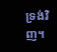ទ្រង់វិញ។